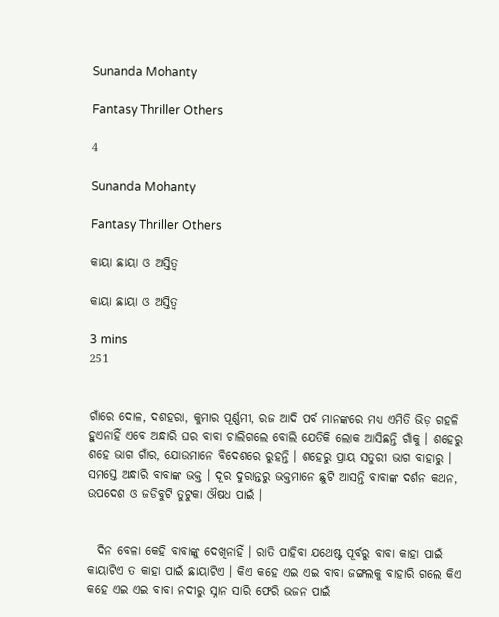Sunanda Mohanty

Fantasy Thriller Others

4

Sunanda Mohanty

Fantasy Thriller Others

କାୟା ଛାୟା ଓ ଅସ୍ତିତ୍ୱ

କାୟା ଛାୟା ଓ ଅସ୍ତିତ୍ୱ

3 mins
251


ଗାଁରେ ଦୋଳ, ଦଶହରା, କୁମାର ପୂର୍ଣ୍ଣମୀ, ରଜ ଆଦି ପର୍ବ ମାନଙ୍କରେ ମଧ୍ୟ ଏମିତି ଭିଡ଼ ଗହଳି ହୁଏନାହିଁ ଏବେ ଅନ୍ଧାରି ଘର ବାବା ଚାଲିଗଲେ ବୋଲି ଯେତିକି ଲୋକ ଆସିଛନ୍ତି ଗାଁକୁ । ଶହେରୁ ଶହେ ଭାଗ ଗାଁର, ଯୋଉମାନେ ବିଦେଶରେ ରୁହନ୍ତି । ଶହେରୁ ପ୍ରାୟ ସତୁରୀ ଭାଗ ବାହାରୁ । ସମସ୍ତେ ଅନ୍ଧାରି ବାବାଙ୍କ ଭକ୍ତ । ଦୂର ଦୁରାନ୍ତରୁ ଭକ୍ତମାନେ ଛୁଟି ଆସନ୍ତି ବାବାଙ୍କ ଦର୍ଶନ କଥନ, ଉପଦେଶ ଓ ଜଡିବୁଟି ତୁଟୁକା ଔଷଧ ପାଇଁ ।


  ଦିନ ବେଳା କେହି ବାବାଙ୍କୁ ଦେଖିନାହିଁ । ରାତି ପାହିବା ଯଥେଷ୍ଟ ପୂର୍ବରୁ ବାବା କାହା ପାଇଁ କାୟାଟିଏ ତ କାହା ପାଇଁ ଛାୟାଟିଏ । କିଏ କହେ ଏଇ ଏଇ ବାବା ଜଙ୍ଗଲକୁ ବାହାରି ଗଲେ କିଏ କହେ ଏଇ ଏଇ ବାବା ନଦୀରୁ ସ୍ନାନ ସାରି ଫେରି ଭଜନ ପାଇଁ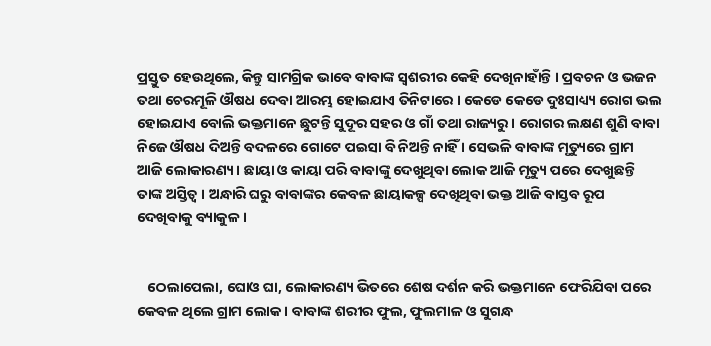ପ୍ରସ୍ତୁତ ହେଉଥିଲେ, କିନ୍ତୁ ସାମଗ୍ରିକ ଭାବେ ବାବାଙ୍କ ସ୍ଵଶରୀର କେହି ଦେଖିନାହାଁନ୍ତି । ପ୍ରବଚନ ଓ ଭଜନ ତଥା ଚେରମୂଳି ଔଷଧ ଦେବା ଆରମ୍ଭ ହୋଇଯାଏ ତିନିଟାରେ । କେଡେ କେଡେ ଦୁଃସାଧ୍ୟ୍ୟ ରୋଗ ଭଲ ହୋଇଯାଏ ବୋଲି ଭକ୍ତମାନେ ଛୁଟନ୍ତି ସୁଦୂର ସହର ଓ ଗାଁ ତଥା ରାଜ୍ୟରୁ । ରୋଗର ଲକ୍ଷଣ ଶୁଣି ବାବା ନିଜେ ଔଷଧ ଦିଅନ୍ତି ବଦଳରେ ଗୋଟେ ପଇସା ବି ନିଅନ୍ତି ନାହିଁ । ସେଭଳି ବାବାଙ୍କ ମୃତ୍ୟୁରେ ଗ୍ରାମ ଆଜି ଲୋକାରଣ୍ୟ । ଛାୟା ଓ କାୟା ପରି ବାବାଙ୍କୁ ଦେଖୁଥିବା ଲୋକ ଆଜି ମୃତ୍ୟୁ ପରେ ଦେଖୁଛନ୍ତି ତାଙ୍କ ଅସ୍ତିତ୍ୱ । ଅନ୍ଧାରି ଘରୁ ବାବାଙ୍କର କେବଳ ଛାୟାକଳ୍ପ ଦେଖିଥିବା ଭକ୍ତ ଆଜି ବାସ୍ତବ ରୂପ ଦେଖିବାକୁ ବ୍ୟାକୁଳ ।


   ଠେଲାପେଲା, ଘୋଓ ଘା, ଲୋକାରଣ୍ୟ ଭିତରେ ଶେଷ ଦର୍ଶନ କରି ଭକ୍ତମାନେ ଫେରିଯିବା ପରେ କେବଳ ଥିଲେ ଗ୍ରାମ ଲୋକ । ବାବାଙ୍କ ଶରୀର ଫୁଲ, ଫୁଲମାଳ ଓ ସୁଗନ୍ଧ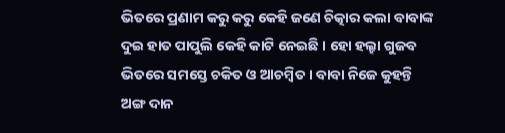ଭିତରେ ପ୍ରଣାମ କରୁ କରୁ କେହି ଜଣେ ଚିତ୍କାର କଲା ବାବାଙ୍କ ଦୁଇ ହାତ ପାପୁଲି କେହି କାଟି ନେଇଛି । ହୋ ହଲ୍ହା ଗୁଜବ ଭିତରେ ସମସ୍ତେ ଚକିତ ଓ ଆଚମ୍ବିତ । ବାବା ନିଜେ କୁହନ୍ତି ଅଙ୍ଗ ଦାନ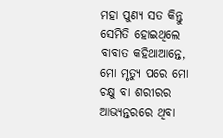ମହା ପୁଣ୍ୟ ସତ କିନ୍ତୁ ସେମିତି ହୋଇଥିଲେ ବାବାତ କହିଥାଆନ୍ତେ, ମୋ ମୃତ୍ୟୁ ପରେ ମୋ ଚକ୍ଷୁ ବା ଶରୀରର ଆଭ୍ୟନ୍ତରରେ ଥିବା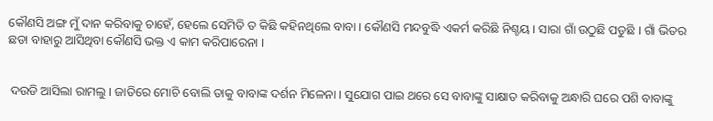କୌଣସି ଅଙ୍ଗ ମୁଁ ଦାନ କରିବାକୁ ଚାହେଁ, ହେଲେ ସେମିତି ତ କିଛି କହିନଥିଲେ ବାବା । କୌଣସି ମନ୍ଦବୁଦ୍ଧି ଏକର୍ମ କରିଛି ନିଶ୍ଚୟ । ସାରା ଗାଁ ଉଠୁଛି ପଡୁଛି । ଗାଁ ଭିତର ଛଡା ବାହାରୁ ଆସିଥିବା କୌଣସି ଭକ୍ତ ଏ କାମ କରିପାରେନା ।


 ଦଉଡି ଆସିଲା ରାମଲୁ । ଜାତିରେ ମୋଚି ବୋଲି ତାକୁ ବାବାଙ୍କ ଦର୍ଶନ ମିଳେନା । ସୁଯୋଗ ପାଇ ଥରେ ସେ ବାବାଙ୍କୁ ସାକ୍ଷାତ କରିବାକୁ ଅନ୍ଧାରି ଘରେ ପଶି ବାବାଙ୍କୁ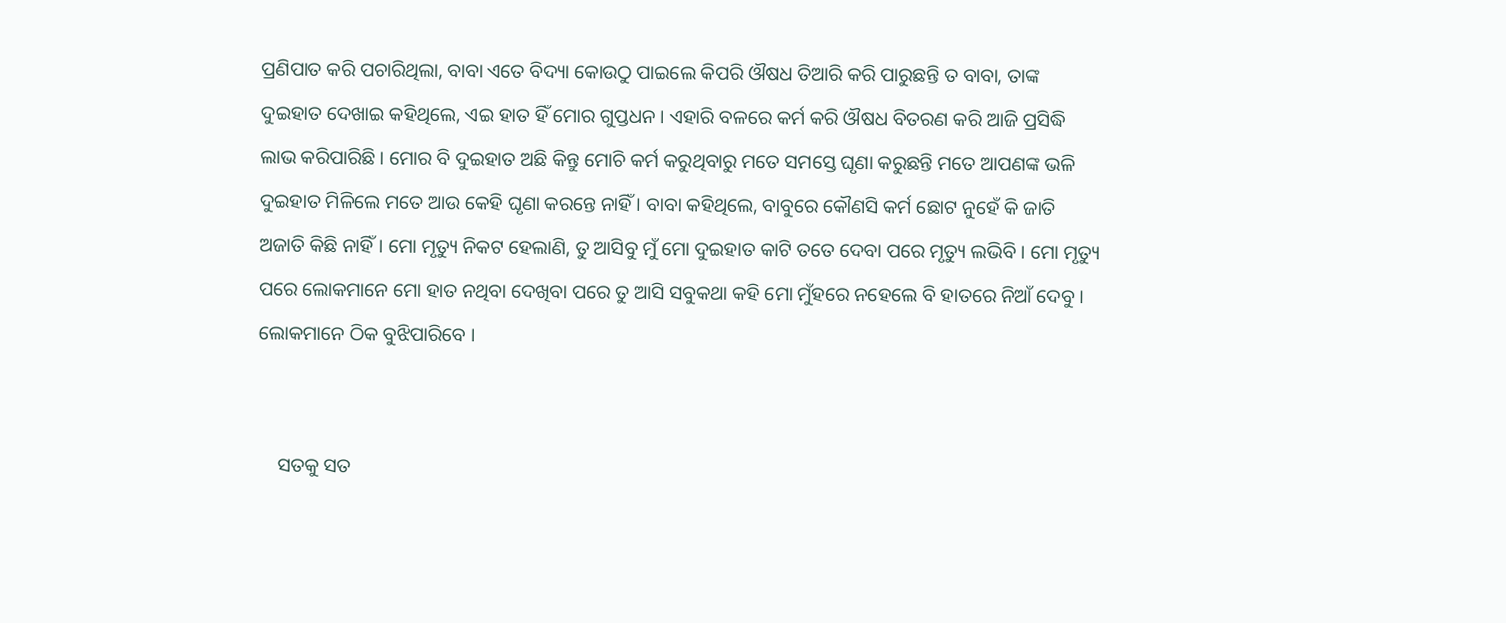ପ୍ରଣିପାତ କରି ପଚାରିଥିଲା, ବାବା ଏତେ ବିଦ୍ୟା କୋଉଠୁ ପାଇଲେ କିପରି ଔଷଧ ତିଆରି କରି ପାରୁଛନ୍ତି ତ ବାବା, ତାଙ୍କ ଦୁଇହାତ ଦେଖାଇ କହିଥିଲେ, ଏଇ ହାତ ହିଁ ମୋର ଗୁପ୍ତଧନ । ଏହାରି ବଳରେ କର୍ମ କରି ଔଷଧ ବିତରଣ କରି ଆଜି ପ୍ରସିଦ୍ଧି ଲାଭ କରିପାରିଛି । ମୋର ବି ଦୁଇହାତ ଅଛି କିନ୍ତୁ ମୋଚି କର୍ମ କରୁଥିବାରୁ ମତେ ସମସ୍ତେ ଘୃଣା କରୁଛନ୍ତି ମତେ ଆପଣଙ୍କ ଭଳି ଦୁଇହାତ ମିଳିଲେ ମତେ ଆଉ କେହି ଘୃଣା କରନ୍ତେ ନାହିଁ । ବାବା କହିଥିଲେ, ବାବୁରେ କୌଣସି କର୍ମ ଛୋଟ ନୁହେଁ କି ଜାତି ଅଜାତି କିଛି ନାହିଁ । ମୋ ମୃତ୍ୟୁ ନିକଟ ହେଲାଣି, ତୁ ଆସିବୁ ମୁଁ ମୋ ଦୁଇହାତ କାଟି ତତେ ଦେବା ପରେ ମୃତ୍ୟୁ ଲଭିବି । ମୋ ମୃତ୍ୟୁ ପରେ ଲୋକମାନେ ମୋ ହାତ ନଥିବା ଦେଖିବା ପରେ ତୁ ଆସି ସବୁକଥା କହି ମୋ ମୁଁହରେ ନହେଲେ ବି ହାତରେ ନିଆଁ ଦେବୁ । ଲୋକମାନେ ଠିକ ବୁଝିପାରିବେ ।


    ସତକୁ ସତ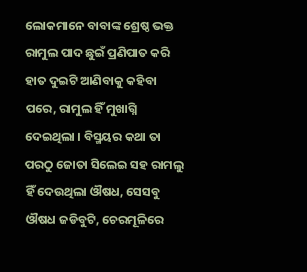ଲୋକମାନେ ବାବାଙ୍କ ଶ୍ରେଷ୍ଠ ଭକ୍ତ ରାମୁଲ ପାଦ ଛୁଇଁ ପ୍ରଣିପାତ କରି ହାତ ଦୁଇଟି ଆଣିବାକୁ କହିବା ପରେ, ରାମୁଲ ହିଁ ମୁଖାଗ୍ନି ଦେଇଥିଲା । ବିସ୍ମୟର କଥା ତା ପରଠୁ ଜୋତା ସିଲେଇ ସହ ରାମଲୁ ହିଁ ଦେଉଥିଲା ଔଷଧ, ସେସବୁ ଔଷଧ ଜଡିବୁଟି, ଚେରମୂଳିରେ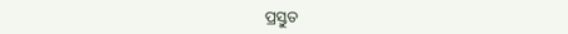ପ୍ରସ୍ତୁତ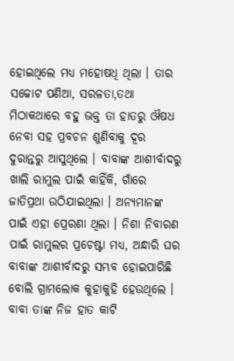ହୋଇଥିଲେ ମଧ୍ୟ ମହୋଷଧି ଥିଲା । ତାର ସଚ୍ଚୋଟ ପଣିଆ, ସରଳତା,ତଥା ମିଠାକଥାରେ ବହୁ ଭକ୍ତ ତା ହାତରୁ ଔଷଧ ନେବା ସହ ପ୍ରବଚନ ଶୁଣିବାକୁ ଦୂର ଦୁରାନ୍ତରୁ ଆସୁଥିଲେ । ବାବାଙ୍କ ଆଶୀର୍ବାଦରୁ ଖାଲି ରାମୁଲ ପାଇଁ କାହିଁକି, ଗାଁରେ ଜାତିପ୍ରଥା ଉଠିଯାଇଥିଲା । ଅନ୍ୟମାନଙ୍କ ପାଇଁ ଏହା ପ୍ରେରଣା ଥିଲା । ନିଶା ନିବାରଣ ପାଇଁ ରାମୁଲର ପ୍ରଚେଷ୍ଟା ମଧ୍ୟ, ଅନ୍ଧାରି ଘର ବାବାଙ୍କ ଆଶୀର୍ବାଦରୁ ସମ୍ଭବ ହୋଇପାରିଛି ବୋଲି ଗ୍ରାମଲୋକ କୁହାକୁହି ହେଉଥିଲେ । ବାବା ତାଙ୍କ ନିଜ ହାତ କାଟି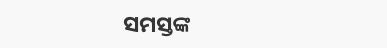ସମସ୍ତଙ୍କ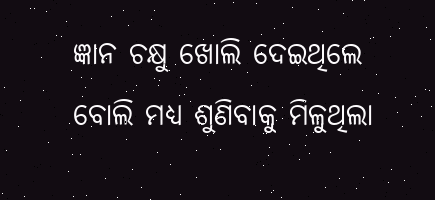ଜ୍ଞାନ ଚକ୍ଷୁ ଖୋଲି ଦେଇଥିଲେ ବୋଲି ମଧ୍ୟ ଶୁଣିବାକୁ ମିଳୁଥିଲା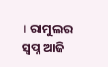। ରାମୁଲର ସ୍ବପ୍ନ ଆଜି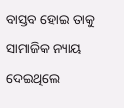ବାସ୍ତବ ହୋଇ ତାକୁ ସାମାଜିକ ନ୍ୟାୟ ଦେଇଥିଲେ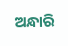ଅନ୍ଧାରି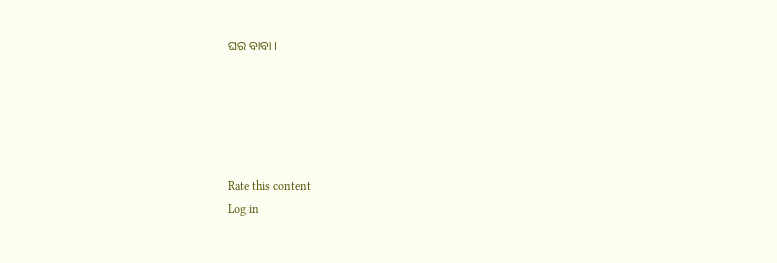ଘର ବାବା ।





Rate this content
Log in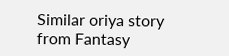Similar oriya story from Fantasy